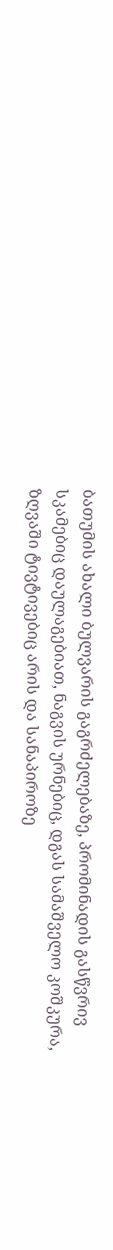ბათუმის ახალი ბულვარის გაგრძელებაზე, პრომინადის გასწვრივ სკამებიც დაულაგებიათ, ნაგვის ურნებიც, დგას სამაშველო კოშკურა, ზღვაში ტივტივებიც არის და სანაპიროზე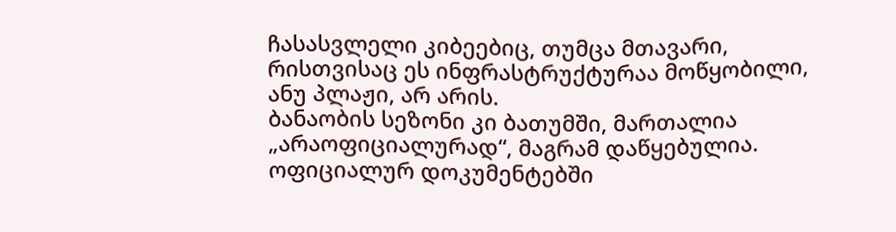ჩასასვლელი კიბეებიც, თუმცა მთავარი, რისთვისაც ეს ინფრასტრუქტურაა მოწყობილი, ანუ პლაჟი, არ არის.
ბანაობის სეზონი კი ბათუმში, მართალია „არაოფიციალურად“, მაგრამ დაწყებულია.
ოფიციალურ დოკუმენტებში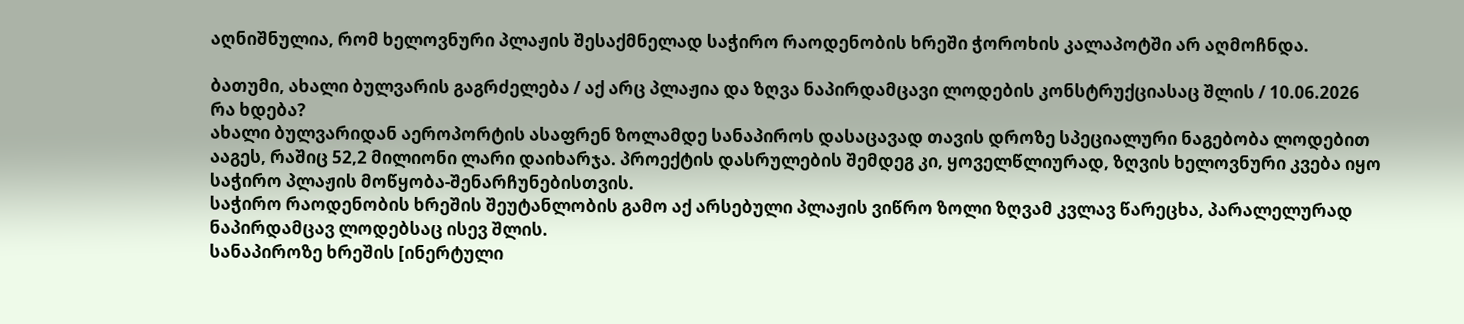აღნიშნულია, რომ ხელოვნური პლაჟის შესაქმნელად საჭირო რაოდენობის ხრეში ჭოროხის კალაპოტში არ აღმოჩნდა.

ბათუმი, ახალი ბულვარის გაგრძელება / აქ არც პლაჟია და ზღვა ნაპირდამცავი ლოდების კონსტრუქციასაც შლის / 10.06.2026
რა ხდება?
ახალი ბულვარიდან აეროპორტის ასაფრენ ზოლამდე სანაპიროს დასაცავად თავის დროზე სპეციალური ნაგებობა ლოდებით ააგეს, რაშიც 52,2 მილიონი ლარი დაიხარჯა. პროექტის დასრულების შემდეგ კი, ყოველწლიურად, ზღვის ხელოვნური კვება იყო საჭირო პლაჟის მოწყობა-შენარჩუნებისთვის.
საჭირო რაოდენობის ხრეშის შეუტანლობის გამო აქ არსებული პლაჟის ვიწრო ზოლი ზღვამ კვლავ წარეცხა, პარალელურად ნაპირდამცავ ლოდებსაც ისევ შლის.
სანაპიროზე ხრეშის [ინერტული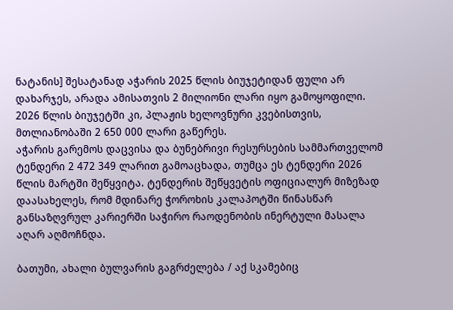ნატანის] შესატანად აჭარის 2025 წლის ბიუჯეტიდან ფული არ დახარჯეს, არადა ამისათვის 2 მილიონი ლარი იყო გამოყოფილი. 2026 წლის ბიუჯეტში კი, პლაჟის ხელოვნური კვებისთვის, მთლიანობაში 2 650 000 ლარი გაწერეს.
აჭარის გარემოს დაცვისა და ბუნებრივი რესურსების სამმართველომ ტენდერი 2 472 349 ლარით გამოაცხადა, თუმცა ეს ტენდერი 2026 წლის მარტში შეწყვიტა. ტენდერის შეწყვეტის ოფიციალურ მიზეზად დაასახელეს, რომ მდინარე ჭოროხის კალაპოტში წინასწარ განსაზღვრულ კარიერში საჭირო რაოდენობის ინერტული მასალა აღარ აღმოჩნდა.

ბათუმი, ახალი ბულვარის გაგრძელება / აქ სკამებიც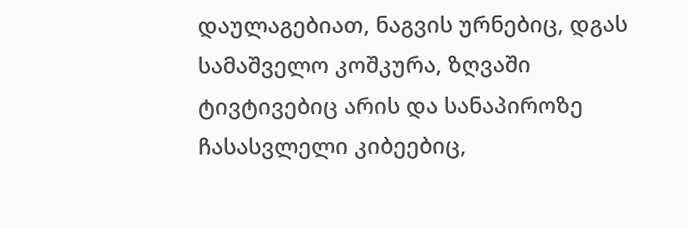დაულაგებიათ, ნაგვის ურნებიც, დგას სამაშველო კოშკურა, ზღვაში ტივტივებიც არის და სანაპიროზე ჩასასვლელი კიბეებიც,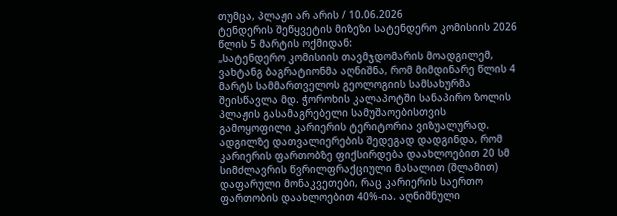თუმცა, პლაჟი არ არის / 10.06.2026
ტენდერის შეწყვეტის მიზეზი სატენდერო კომისიის 2026 წლის 5 მარტის ოქმიდან:
„სატენდერო კომისიის თავმჯდომარის მოადგილემ, ვახტანგ ბაგრატიონმა აღნიშნა, რომ მიმდინარე წლის 4 მარტს სამმართველოს გეოლოგიის სამსახურმა შეისწავლა მდ. ჭოროხის კალაპოტში სანაპირო ზოლის პლაჟის გასამაგრებელი სამუშაოებისთვის გამოყოფილი კარიერის ტერიტორია ვიზუალურად.
ადგილზე დათვალიერების შედეგად დადგინდა, რომ კარიერის ფართობზე ფიქსირდება დაახლოებით 20 სმ სიმძლავრის წვრილფრაქციული მასალით (შლამით) დაფარული მონაკვეთები, რაც კარიერის საერთო ფართობის დაახლოებით 40%-ია. აღნიშნული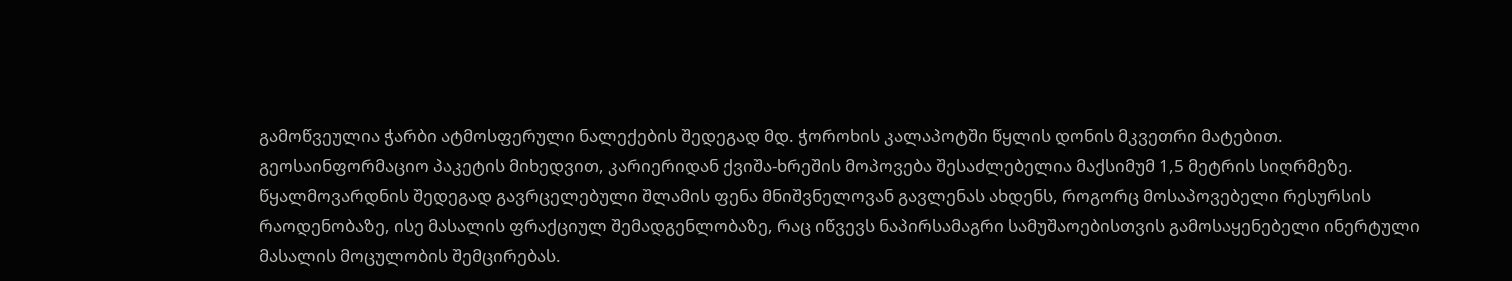გამოწვეულია ჭარბი ატმოსფერული ნალექების შედეგად მდ. ჭოროხის კალაპოტში წყლის დონის მკვეთრი მატებით.
გეოსაინფორმაციო პაკეტის მიხედვით, კარიერიდან ქვიშა-ხრეშის მოპოვება შესაძლებელია მაქსიმუმ 1,5 მეტრის სიღრმეზე. წყალმოვარდნის შედეგად გავრცელებული შლამის ფენა მნიშვნელოვან გავლენას ახდენს, როგორც მოსაპოვებელი რესურსის რაოდენობაზე, ისე მასალის ფრაქციულ შემადგენლობაზე, რაც იწვევს ნაპირსამაგრი სამუშაოებისთვის გამოსაყენებელი ინერტული მასალის მოცულობის შემცირებას.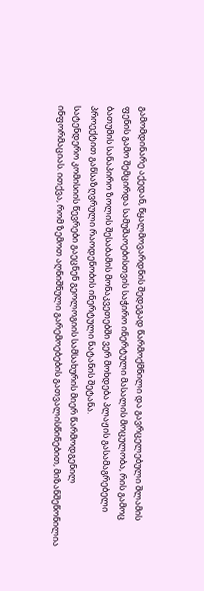გამომდინარე აქედან, წყალმოვარდნის შედეგად წარმოქმნილი და გავრცელებული შლამის ფენის გამო შემცირდა სამუშაოებისთვის საჭირო ინერტული მასალის მოცულობა, რის გამოც ბათუმის სანაპირო ზოლის შესაბამის მონაკვეთებში ვერ მოხდება პლაჟის გასამაგრებელი პროექტით განსაზღვრული რაოდენობის ინერტული ნატანის შეტანა.
სატენდერო კომისიის წევრები გაეცნენ გეოლოგიის სამსახურის მიერ წარმოდგენილ ინფორმაციას. ითქვა, რომ ზემოთ აღნიშნული გარემოებების გათვალისწინებით, მიზანშეწონილია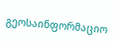გეოსაინფორმაციო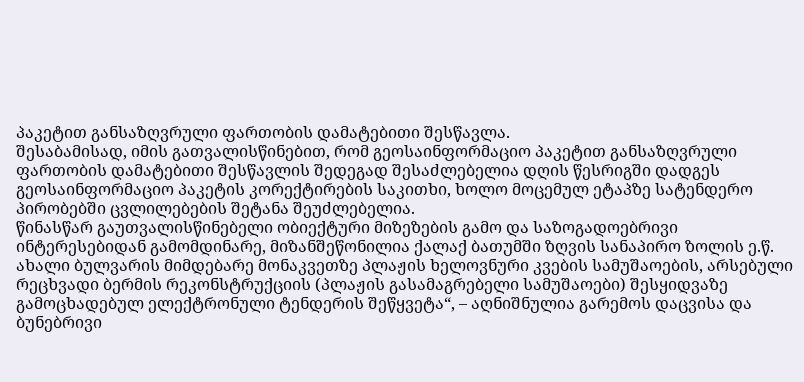პაკეტით განსაზღვრული ფართობის დამატებითი შესწავლა.
შესაბამისად, იმის გათვალისწინებით, რომ გეოსაინფორმაციო პაკეტით განსაზღვრული ფართობის დამატებითი შესწავლის შედეგად შესაძლებელია დღის წესრიგში დადგეს გეოსაინფორმაციო პაკეტის კორექტირების საკითხი, ხოლო მოცემულ ეტაპზე სატენდერო პირობებში ცვლილებების შეტანა შეუძლებელია.
წინასწარ გაუთვალისწინებელი ობიექტური მიზეზების გამო და საზოგადოებრივი ინტერესებიდან გამომდინარე, მიზანშეწონილია ქალაქ ბათუმში ზღვის სანაპირო ზოლის ე.წ. ახალი ბულვარის მიმდებარე მონაკვეთზე პლაჟის ხელოვნური კვების სამუშაოების, არსებული რეცხვადი ბერმის რეკონსტრუქციის (პლაჟის გასამაგრებელი სამუშაოები) შესყიდვაზე გამოცხადებულ ელექტრონული ტენდერის შეწყვეტა“, – აღნიშნულია გარემოს დაცვისა და ბუნებრივი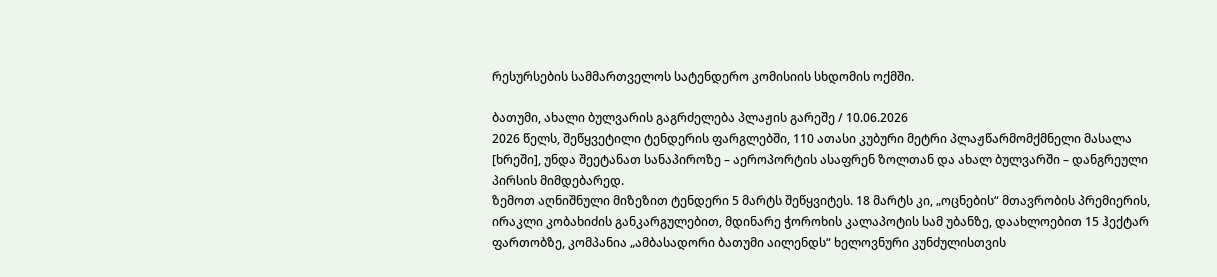რესურსების სამმართველოს სატენდერო კომისიის სხდომის ოქმში.

ბათუმი, ახალი ბულვარის გაგრძელება პლაჟის გარეშე / 10.06.2026
2026 წელს, შეწყვეტილი ტენდერის ფარგლებში, 110 ათასი კუბური მეტრი პლაჟწარმომქმნელი მასალა [ხრეში], უნდა შეეტანათ სანაპიროზე – აეროპორტის ასაფრენ ზოლთან და ახალ ბულვარში – დანგრეული პირსის მიმდებარედ.
ზემოთ აღნიშნული მიზეზით ტენდერი 5 მარტს შეწყვიტეს. 18 მარტს კი, „ოცნების“ მთავრობის პრემიერის, ირაკლი კობახიძის განკარგულებით, მდინარე ჭოროხის კალაპოტის სამ უბანზე, დაახლოებით 15 ჰექტარ ფართობზე, კომპანია „ამბასადორი ბათუმი აილენდს“ ხელოვნური კუნძულისთვის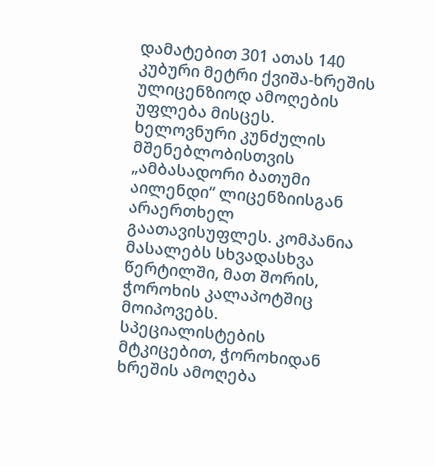დამატებით 301 ათას 140 კუბური მეტრი ქვიშა-ხრეშის ულიცენზიოდ ამოღების უფლება მისცეს.
ხელოვნური კუნძულის მშენებლობისთვის „ამბასადორი ბათუმი აილენდი“ ლიცენზიისგან არაერთხელ გაათავისუფლეს. კომპანია მასალებს სხვადასხვა წერტილში, მათ შორის, ჭოროხის კალაპოტშიც მოიპოვებს.
სპეციალისტების მტკიცებით, ჭოროხიდან ხრეშის ამოღება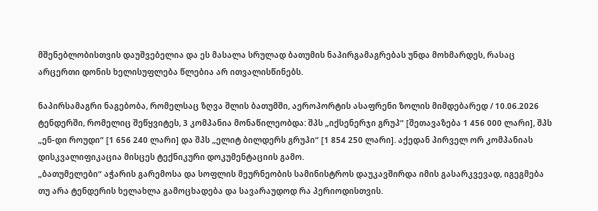მშენებლობისთვის დაუშვებელია და ეს მასალა სრულად ბათუმის ნაპირგამაგრებას უნდა მოხმარდეს, რასაც არცერთი დონის ხელისუფლება წლებია არ ითვალისწინებს.

ნაპირსამაგრი ნაგებობა, რომელსაც ზღვა შლის ბათუმში, აეროპორტის ასაფრენი ზოლის მიმდებარედ / 10.06.2026
ტენდერში, რომელიც შეწყვიტეს, 3 კომპანია მონაწილეობდა: შპს „იქსენერჯი გრუპ“ [შეთავაზება 1 456 000 ლარი], შპს „ენ-დი როუდი“ [1 656 240 ლარი] და შპს „ელიტ ბილდერს გრუპი“ [1 854 250 ლარი]. აქედან პირველ ორ კომპანიას დისკვალიფიკაცია მისცეს ტექნიკური დოკუმენტაციის გამო.
„ბათუმელები“ აჭარის გარემოსა და სოფლის მეურნეობის სამინისტროს დაუკავშირდა იმის გასარკვევად, იგეგმება თუ არა ტენდერის ხელახლა გამოცხადება და სავარაუდოდ რა პერიოდისთვის.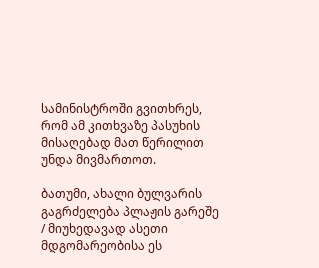სამინისტროში გვითხრეს, რომ ამ კითხვაზე პასუხის მისაღებად მათ წერილით უნდა მივმართოთ.

ბათუმი, ახალი ბულვარის გაგრძელება პლაჟის გარეშე / მიუხედავად ასეთი მდგომარეობისა ეს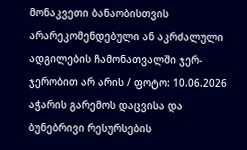მონაკვეთი ბანაობისთვის არარეკომენდებული ან აკრძალული ადგილების ჩამონათვალში ჯერ-ჯერობით არ არის / ფოტო: 10.06.2026
აჭარის გარემოს დაცვისა და ბუნებრივი რესურსების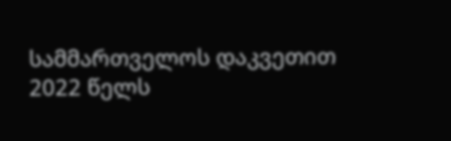სამმართველოს დაკვეთით 2022 წელს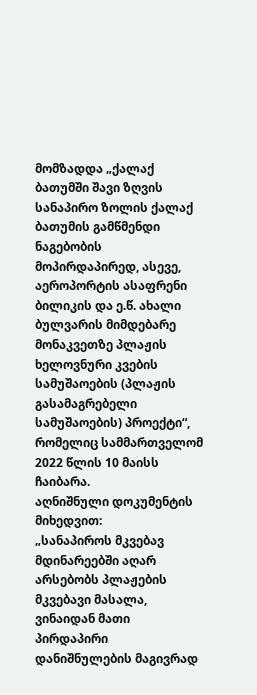მომზადდა „ქალაქ ბათუმში შავი ზღვის სანაპირო ზოლის ქალაქ ბათუმის გამწმენდი ნაგებობის მოპირდაპირედ, ასევე, აეროპორტის ასაფრენი ბილიკის და ე.წ. ახალი ბულვარის მიმდებარე მონაკვეთზე პლაჟის ხელოვნური კვების სამუშაოების (პლაჟის გასამაგრებელი სამუშაოების) პროექტი“, რომელიც სამმართველომ 2022 წლის 10 მაისს ჩაიბარა.
აღნიშნული დოკუმენტის მიხედვით:
„სანაპიროს მკვებავ მდინარეებში აღარ არსებობს პლაჟების მკვებავი მასალა, ვინაიდან მათი პირდაპირი დანიშნულების მაგივრად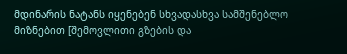მდინარის ნატანს იყენებენ სხვადასხვა სამშენებლო მიზნებით [შემოვლითი გზების და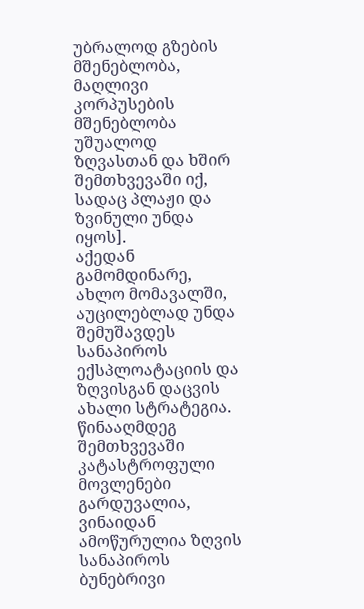უბრალოდ გზების მშენებლობა, მაღლივი კორპუსების მშენებლობა უშუალოდ ზღვასთან და ხშირ შემთხვევაში იქ, სადაც პლაჟი და ზვინული უნდა იყოს].
აქედან გამომდინარე, ახლო მომავალში, აუცილებლად უნდა შემუშავდეს სანაპიროს ექსპლოატაციის და ზღვისგან დაცვის ახალი სტრატეგია. წინააღმდეგ შემთხვევაში კატასტროფული მოვლენები გარდუვალია, ვინაიდან ამოწურულია ზღვის სანაპიროს ბუნებრივი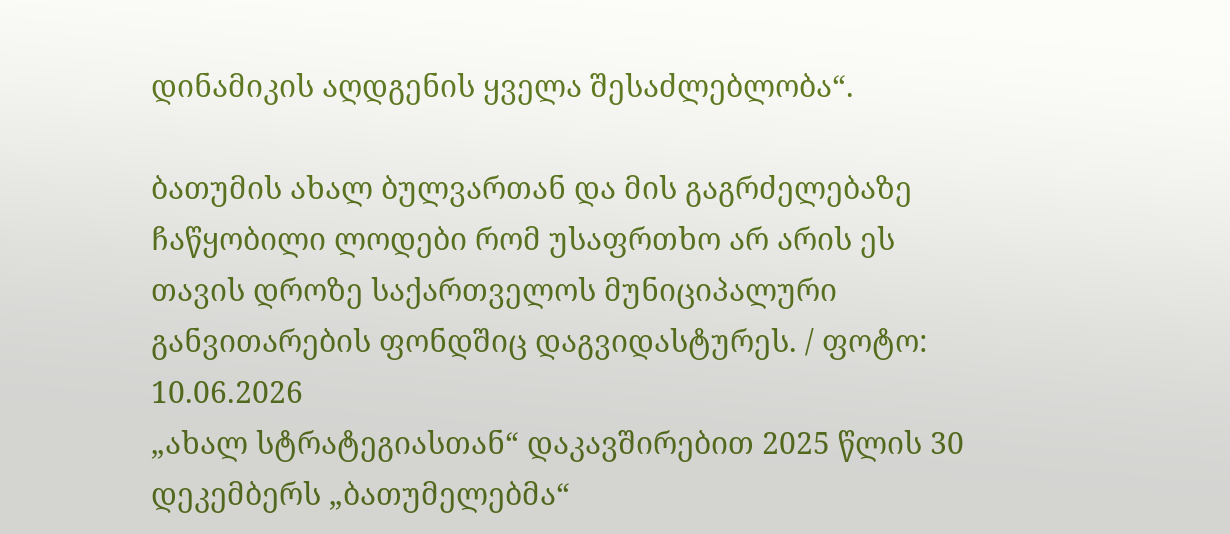დინამიკის აღდგენის ყველა შესაძლებლობა“.

ბათუმის ახალ ბულვართან და მის გაგრძელებაზე ჩაწყობილი ლოდები რომ უსაფრთხო არ არის ეს თავის დროზე საქართველოს მუნიციპალური განვითარების ფონდშიც დაგვიდასტურეს. / ფოტო: 10.06.2026
„ახალ სტრატეგიასთან“ დაკავშირებით 2025 წლის 30 დეკემბერს „ბათუმელებმა“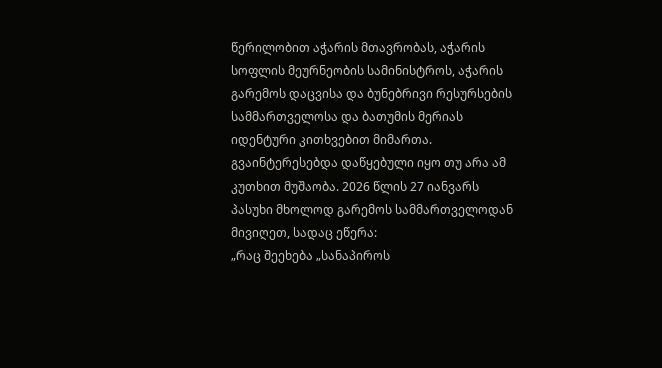წერილობით აჭარის მთავრობას, აჭარის სოფლის მეურნეობის სამინისტროს, აჭარის გარემოს დაცვისა და ბუნებრივი რესურსების სამმართველოსა და ბათუმის მერიას იდენტური კითხვებით მიმართა. გვაინტერესებდა დაწყებული იყო თუ არა ამ კუთხით მუშაობა. 2026 წლის 27 იანვარს პასუხი მხოლოდ გარემოს სამმართველოდან მივიღეთ, სადაც ეწერა:
„რაც შეეხება „სანაპიროს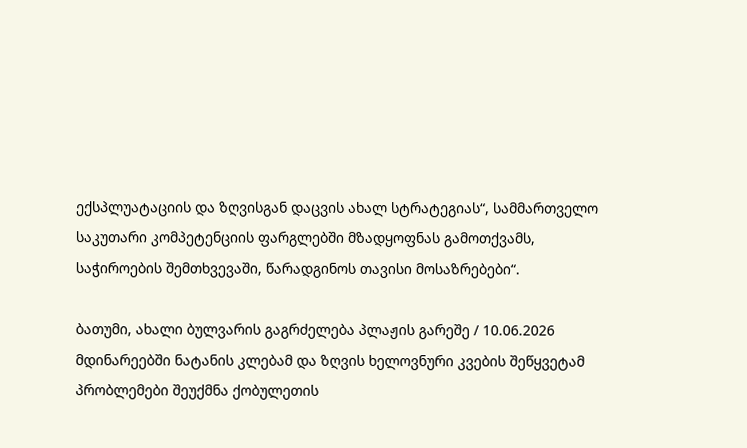ექსპლუატაციის და ზღვისგან დაცვის ახალ სტრატეგიას“, სამმართველო საკუთარი კომპეტენციის ფარგლებში მზადყოფნას გამოთქვამს, საჭიროების შემთხვევაში, წარადგინოს თავისი მოსაზრებები“.

ბათუმი, ახალი ბულვარის გაგრძელება პლაჟის გარეშე / 10.06.2026
მდინარეებში ნატანის კლებამ და ზღვის ხელოვნური კვების შეწყვეტამ პრობლემები შეუქმნა ქობულეთის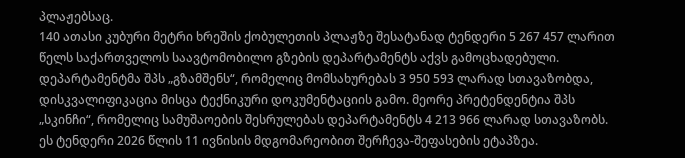პლაჟებსაც.
140 ათასი კუბური მეტრი ხრეშის ქობულეთის პლაჟზე შესატანად ტენდერი 5 267 457 ლარით წელს საქართველოს საავტომობილო გზების დეპარტამენტს აქვს გამოცხადებული.
დეპარტამენტმა შპს „გზამშენს“, რომელიც მომსახურებას 3 950 593 ლარად სთავაზობდა, დისკვალიფიკაცია მისცა ტექნიკური დოკუმენტაციის გამო. მეორე პრეტენდენტია შპს „სკინჩი“, რომელიც სამუშაოების შესრულებას დეპარტამენტს 4 213 966 ლარად სთავაზობს.
ეს ტენდერი 2026 წლის 11 ივნისის მდგომარეობით შერჩევა-შეფასების ეტაპზეა.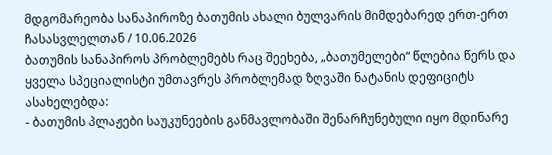მდგომარეობა სანაპიროზე ბათუმის ახალი ბულვარის მიმდებარედ ერთ-ერთ ჩასასვლელთან / 10.06.2026
ბათუმის სანაპიროს პრობლემებს რაც შეეხება, „ბათუმელები“ წლებია წერს და ყველა სპეციალისტი უმთავრეს პრობლემად ზღვაში ნატანის დეფიციტს ასახელებდა:
- ბათუმის პლაჟები საუკუნეების განმავლობაში შენარჩუნებული იყო მდინარე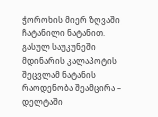ჭოროხის მიერ ზღვაში ჩატანილი ნატანით. გასულ საუკუნეში მდინარის კალაპოტის შეცვლამ ნატანის რაოდენობა შეამცირა – დელტაში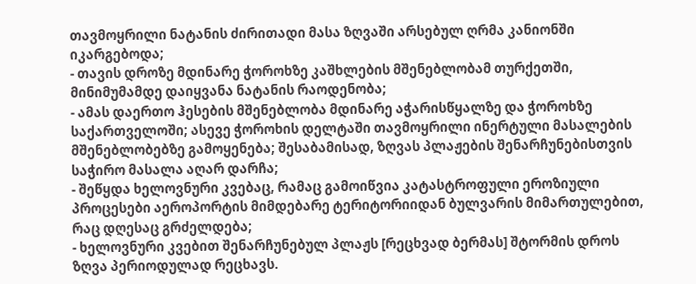თავმოყრილი ნატანის ძირითადი მასა ზღვაში არსებულ ღრმა კანიონში იკარგებოდა;
- თავის დროზე მდინარე ჭოროხზე კაშხლების მშენებლობამ თურქეთში, მინიმუმამდე დაიყვანა ნატანის რაოდენობა;
- ამას დაერთო ჰესების მშენებლობა მდინარე აჭარისწყალზე და ჭოროხზე საქართველოში; ასევე ჭოროხის დელტაში თავმოყრილი ინერტული მასალების მშენებლობებზე გამოყენება; შესაბამისად, ზღვას პლაჟების შენარჩუნებისთვის საჭირო მასალა აღარ დარჩა;
- შეწყდა ხელოვნური კვებაც, რამაც გამოიწვია კატასტროფული ეროზიული პროცესები აეროპორტის მიმდებარე ტერიტორიიდან ბულვარის მიმართულებით, რაც დღესაც გრძელდება;
- ხელოვნური კვებით შენარჩუნებულ პლაჟს [რეცხვად ბერმას] შტორმის დროს ზღვა პერიოდულად რეცხავს.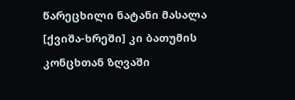წარეცხილი ნატანი მასალა [ქვიშა-ხრეში] კი ბათუმის კონცხთან ზღვაში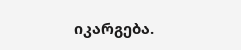იკარგება.